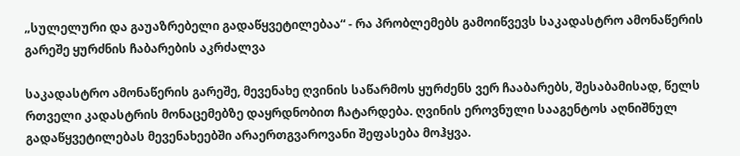„სულელური და გაუაზრებელი გადაწყვეტილებაა“ - რა პრობლემებს გამოიწვევს საკადასტრო ამონაწერის გარეშე ყურძნის ჩაბარების აკრძალვა

საკადასტრო ამონაწერის გარეშე, მევენახე ღვინის საწარმოს ყურძენს ვერ ჩააბარებს, შესაბამისად, წელს რთველი კადასტრის მონაცემებზე დაყრდნობით ჩატარდება. ღვინის ეროვნული სააგენტოს აღნიშნულ გადაწყვეტილებას მევენახეებში არაერთგვაროვანი შეფასება მოჰყვა.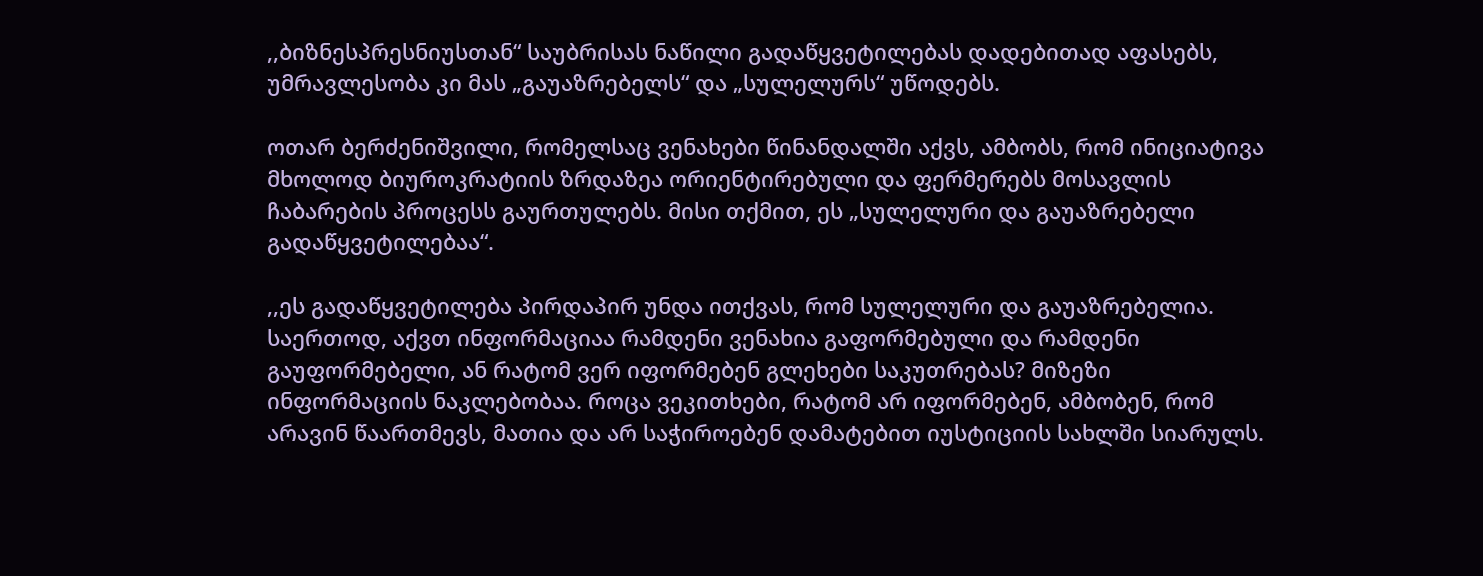,,ბიზნესპრესნიუსთან“ საუბრისას ნაწილი გადაწყვეტილებას დადებითად აფასებს, უმრავლესობა კი მას „გაუაზრებელს“ და „სულელურს“ უწოდებს.

ოთარ ბერძენიშვილი, რომელსაც ვენახები წინანდალში აქვს, ამბობს, რომ ინიციატივა მხოლოდ ბიუროკრატიის ზრდაზეა ორიენტირებული და ფერმერებს მოსავლის ჩაბარების პროცესს გაურთულებს. მისი თქმით, ეს „სულელური და გაუაზრებელი გადაწყვეტილებაა“.

,,ეს გადაწყვეტილება პირდაპირ უნდა ითქვას, რომ სულელური და გაუაზრებელია. საერთოდ, აქვთ ინფორმაციაა რამდენი ვენახია გაფორმებული და რამდენი გაუფორმებელი, ან რატომ ვერ იფორმებენ გლეხები საკუთრებას? მიზეზი ინფორმაციის ნაკლებობაა. როცა ვეკითხები, რატომ არ იფორმებენ, ამბობენ, რომ არავინ წაართმევს, მათია და არ საჭიროებენ დამატებით იუსტიციის სახლში სიარულს.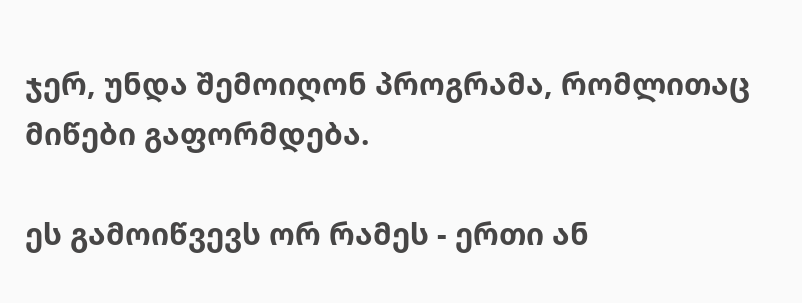ჯერ, უნდა შემოიღონ პროგრამა, რომლითაც მიწები გაფორმდება.

ეს გამოიწვევს ორ რამეს - ერთი ან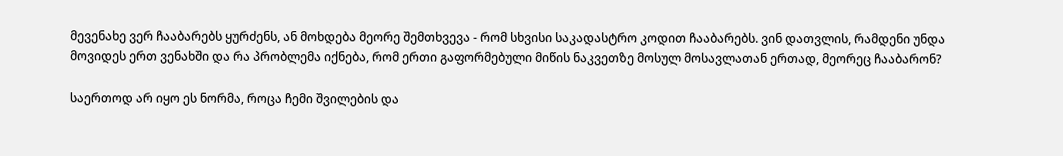მევენახე ვერ ჩააბარებს ყურძენს, ან მოხდება მეორე შემთხვევა - რომ სხვისი საკადასტრო კოდით ჩააბარებს. ვინ დათვლის, რამდენი უნდა მოვიდეს ერთ ვენახში და რა პრობლემა იქნება, რომ ერთი გაფორმებული მიწის ნაკვეთზე მოსულ მოსავლათან ერთად, მეორეც ჩააბარონ?

საერთოდ არ იყო ეს ნორმა, როცა ჩემი შვილების და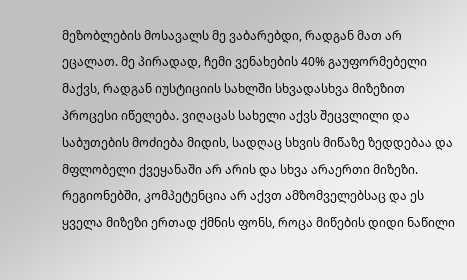მეზობლების მოსავალს მე ვაბარებდი, რადგან მათ არ ეცალათ. მე პირადად, ჩემი ვენახების 40% გაუფორმებელი მაქვს, რადგან იუსტიციის სახლში სხვადასხვა მიზეზით პროცესი იწელება. ვიღაცას სახელი აქვს შეცვლილი და საბუთების მოძიება მიდის, სადღაც სხვის მიწაზე ზედდებაა და მფლობელი ქვეყანაში არ არის და სხვა არაერთი მიზეზი. რეგიონებში, კომპეტენცია არ აქვთ ამზომველებსაც და ეს ყველა მიზეზი ერთად ქმნის ფონს, როცა მიწების დიდი ნაწილი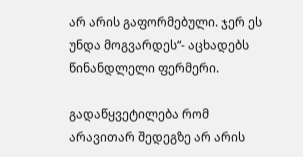არ არის გაფორმებული. ჯერ ეს უნდა მოგვარდეს“- აცხადებს წინანდლელი ფერმერი.

გადაწყვეტილება რომ არავითარ შედეგზე არ არის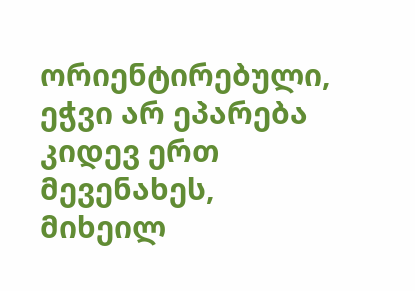ორიენტირებული, ეჭვი არ ეპარება კიდევ ერთ მევენახეს, მიხეილ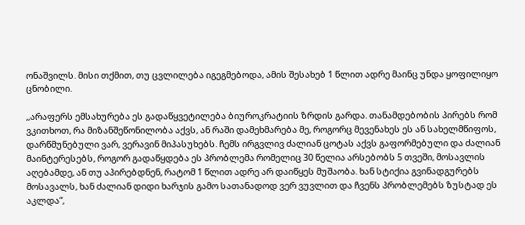ონაშვილს. მისი თქმით, თუ ცვლილება იგეგმებოდა, ამის შესახებ 1 წლით ადრე მაინც უნდა ყოფილიყო ცნობილი.

,,არაფერს ემსახურება ეს გადაწყვეტილება ბიუროკრატიის ზრდის გარდა. თანამდებობის პირებს რომ ვკითხოთ, რა მიზანშეწონილობა აქვს, ან რაში დამეხმარება მე, როგორც მევენახეს ეს ან სახელმწიფოს, დარწმუნებული ვარ, ვერავინ მიპასუხებს. ჩემს ირგვლივ ძალიან ცოტას აქვს გაფორმებული და ძალიან მაინტერესებს, როგორ გადაწყდება ეს პრობლემა რომელიც 30 წელია არსებობს 5 თვეში, მოსავლის აღებამდე, ან თუ აპირებდნენ, რატომ 1 წლით ადრე არ დაიწყეს მუშაობა. ხან სტიქია გვინადგურებს მოსავალს, ხან ძალიან დიდი ხარჯის გამო სათანადოდ ვერ ვუვლით და ჩვენს პრობლემებს ზუსტად ეს აკლდა“,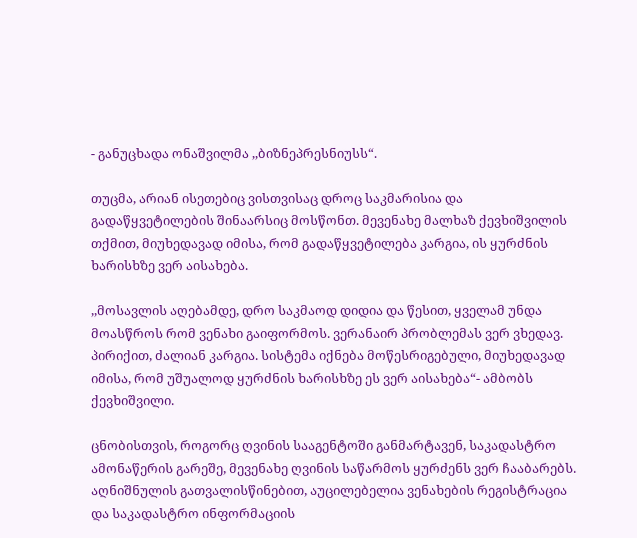- განუცხადა ონაშვილმა ,,ბიზნეპრესნიუსს“.

თუცმა, არიან ისეთებიც ვისთვისაც დროც საკმარისია და გადაწყვეტილების შინაარსიც მოსწონთ. მევენახე მალხაზ ქევხიშვილის თქმით, მიუხედავად იმისა, რომ გადაწყვეტილება კარგია, ის ყურძნის ხარისხზე ვერ აისახება.

,,მოსავლის აღებამდე, დრო საკმაოდ დიდია და წესით, ყველამ უნდა მოასწროს რომ ვენახი გაიფორმოს. ვერანაირ პრობლემას ვერ ვხედავ. პირიქით, ძალიან კარგია. სისტემა იქნება მოწესრიგებული, მიუხედავად იმისა, რომ უშუალოდ ყურძნის ხარისხზე ეს ვერ აისახება“- ამბობს ქევხიშვილი.

ცნობისთვის, როგორც ღვინის სააგენტოში განმარტავენ, საკადასტრო ამონაწერის გარეშე, მევენახე ღვინის საწარმოს ყურძენს ვერ ჩააბარებს. აღნიშნულის გათვალისწინებით, აუცილებელია ვენახების რეგისტრაცია და საკადასტრო ინფორმაციის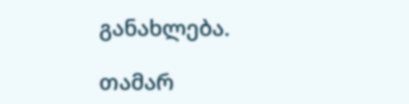განახლება.

თამარ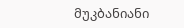მუკბანიანი